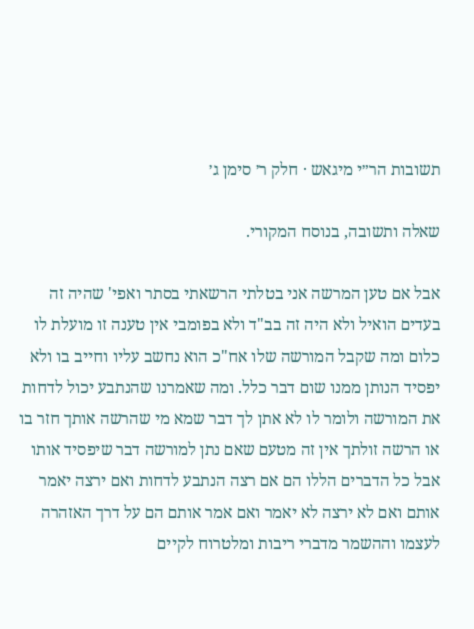תשובות הר״י מיגאש · חלק ר׳ סימן ג׳

שאלה ותשובה, בנוסח המקורי.

אבל אם טען המרשה אני בטלתי הרשאתי בסתר ואפי' שהיה זה בעדים הואיל ולא היה זה בב"ד ולא בפומבי אין טענה זו מועלת לו כלום ומה שקבל המורשה שלו אח"כ הוא נחשב עליו וחייב בו ולא יפסיד הנותן ממנו שום דבר כלל. ומה שאמרנו שהנתבע יכול לדחות את המורשה ולומר לו לא אתן לך דבר שמא מי שהרשה אותך חזר בו או הרשה זולתך אין זה מטעם שאם נתן למורשה דבר שיפסיד אותו אבל כל הדברים הללו הם אם רצה הנתבע לדחות ואם ירצה יאמר אותם ואם לא ירצה לא יאמר ואם אמר אותם הם על דרך האזהרה לעצמו וההשמר מדברי ריבות ומלטרוח לקיים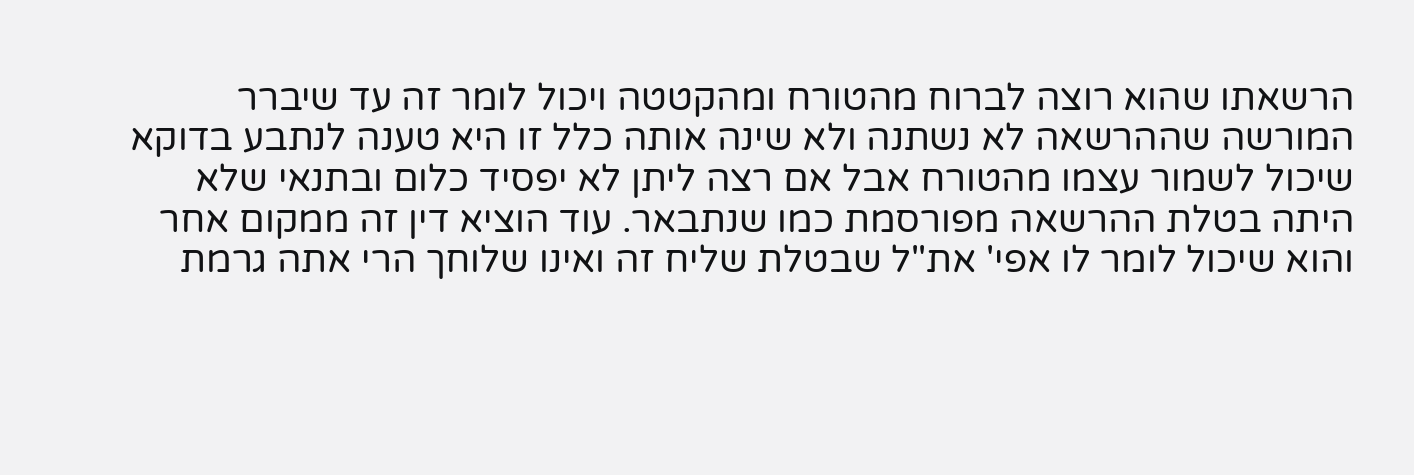הרשאתו שהוא רוצה לברוח מהטורח ומהקטטה ויכול לומר זה עד שיברר המורשה שההרשאה לא נשתנה ולא שינה אותה כלל זו היא טענה לנתבע בדוקא שיכול לשמור עצמו מהטורח אבל אם רצה ליתן לא יפסיד כלום ובתנאי שלא היתה בטלת ההרשאה מפורסמת כמו שנתבאר. עוד הוציא דין זה ממקום אחר והוא שיכול לומר לו אפי' את"ל שבטלת שליח זה ואינו שלוחך הרי אתה גרמת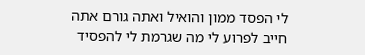לי הפסד ממון והואיל ואתה גורם אתה חייב לפרוע לי מה שגרמת לי להפסיד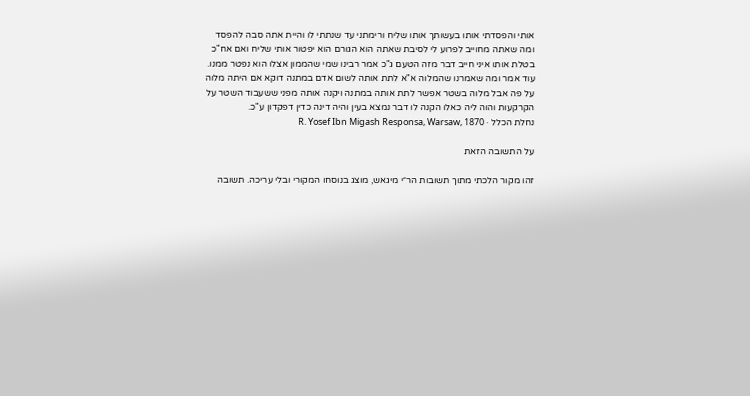אותי והפסדתי אותו בעשותך אותו שליח ורימתני עד שנתתי לו והיית אתה סבה להפסד ומה שאתה מחוייב לפרוע לי לסיבת שאתה הוא הגורם הוא יפטור אותי שליח ואם אח"כ בטלת אותו איני חייב דבר מזה הטעם ג"כ אמר רבינו שמי שהממון אצלו הוא נפטר ממנו. עוד אמר ומה שאמרנו שהמלוה א"א לתת אותה לשום אדם במתנה דוקא אם היתה מלוה על פה אבל מלוה בשטר אפשר לתת אותה במתנה ויקנה אותה מפני ששעבוד השטר על הקרקעות והוה ליה כאלו הקנה לו דבר נמצא בעין והיה דינה כדין דפקדון ע"כ.
נחלת הכלל · R. Yosef Ibn Migash Responsa, Warsaw, 1870

על התשובה הזאת

זהו מקור הלכתי מתוך תשובות הר״י מיגאש, מוצג בנוסחו המקורי ובלי עריכה. תשובה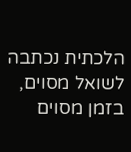הלכתית נכתבה לשואל מסוים, בזמן מסוים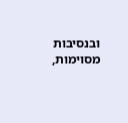ובנסיבות מסוימות,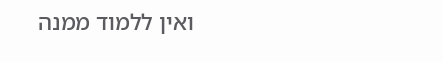ואין ללמוד ממנה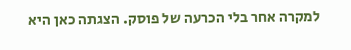למקרה אחר בלי הכרעה של פוסק. הצגתה כאן היא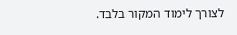לצורך לימוד המקור בלבד.